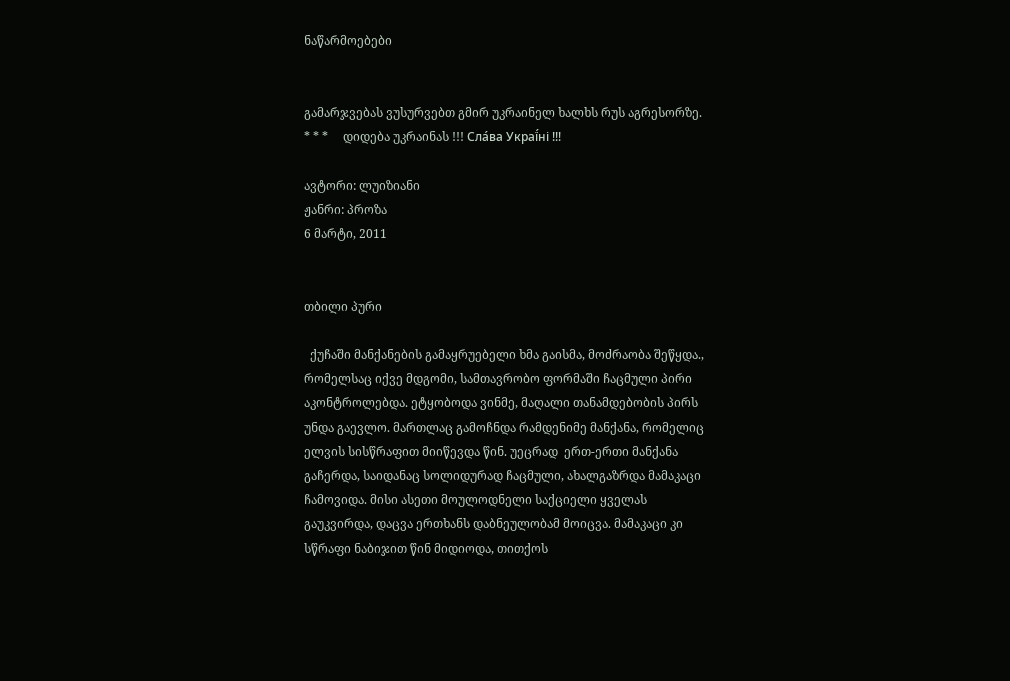ნაწარმოებები


გამარჯვებას ვუსურვებთ გმირ უკრაინელ ხალხს რუს აგრესორზე.     * * *     დიდება უკრაინას !!! Сла́ва Украї́ні !!!

ავტორი: ლუიზიანი
ჟანრი: პროზა
6 მარტი, 2011


თბილი პური

  ქუჩაში მანქანების გამაყრუებელი ხმა გაისმა, მოძრაობა შეწყდა., რომელსაც იქვე მდგომი, სამთავრობო ფორმაში ჩაცმული პირი აკონტროლებდა. ეტყობოდა ვინმე, მაღალი თანამდებობის პირს უნდა გაევლო. მართლაც გამოჩნდა რამდენიმე მანქანა, რომელიც ელვის სისწრაფით მიიწევდა წინ. უეცრად  ერთ-ერთი მანქანა გაჩერდა, საიდანაც სოლიდურად ჩაცმული, ახალგაზრდა მამაკაცი ჩამოვიდა. მისი ასეთი მოულოდნელი საქციელი ყველას გაუკვირდა, დაცვა ერთხანს დაბნეულობამ მოიცვა. მამაკაცი კი სწრაფი ნაბიჯით წინ მიდიოდა, თითქოს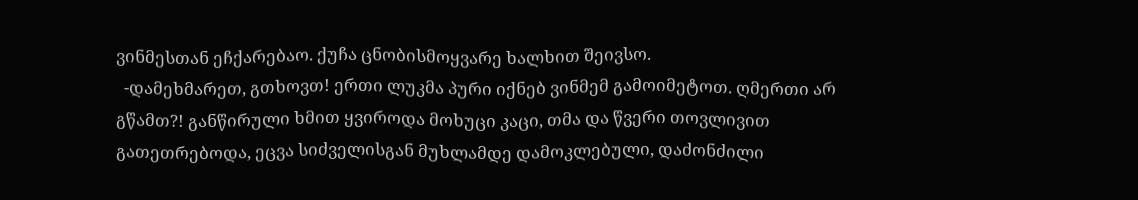ვინმესთან ეჩქარებაო. ქუჩა ცნობისმოყვარე ხალხით შეივსო.
  -დამეხმარეთ, გთხოვთ! ერთი ლუკმა პური იქნებ ვინმემ გამოიმეტოთ. ღმერთი არ გწამთ?! განწირული ხმით ყვიროდა მოხუცი კაცი, თმა და წვერი თოვლივით გათეთრებოდა, ეცვა სიძველისგან მუხლამდე დამოკლებული, დაძონძილი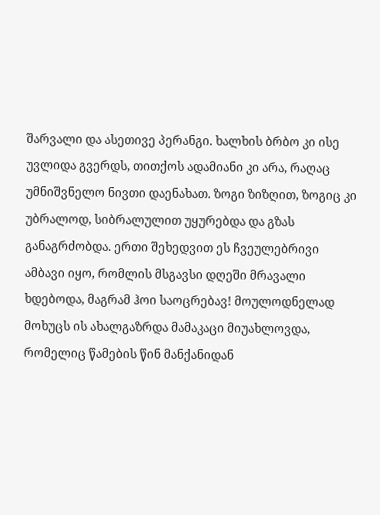შარვალი და ასეთივე პერანგი. ხალხის ბრბო კი ისე უვლიდა გვერდს, თითქოს ადამიანი კი არა, რაღაც უმნიშვნელო ნივთი დაენახათ. ზოგი ზიზღით, ზოგიც კი უბრალოდ, სიბრალულით უყურებდა და გზას განაგრძობდა. ერთი შეხედვით ეს ჩვეულებრივი ამბავი იყო, რომლის მსგავსი დღეში მრავალი ხდებოდა, მაგრამ ჰოი საოცრებავ! მოულოდნელად მოხუცს ის ახალგაზრდა მამაკაცი მიუახლოვდა, რომელიც წამების წინ მანქანიდან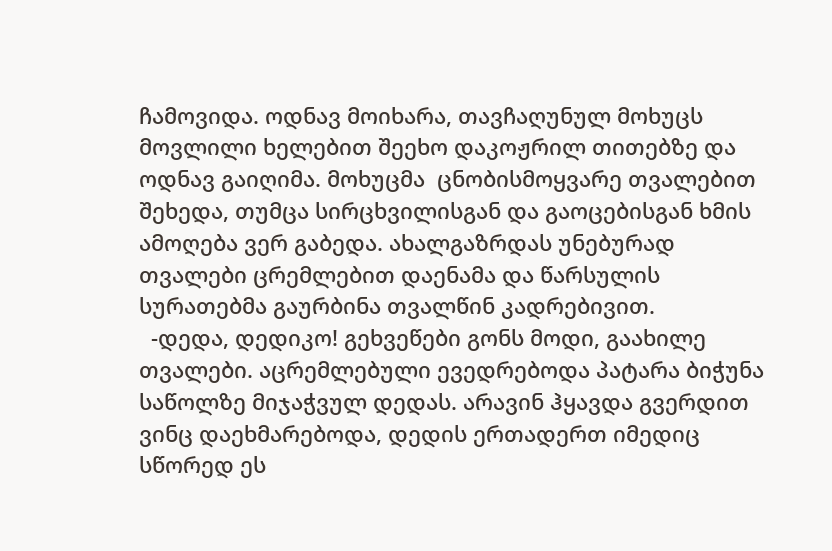ჩამოვიდა. ოდნავ მოიხარა, თავჩაღუნულ მოხუცს მოვლილი ხელებით შეეხო დაკოჟრილ თითებზე და ოდნავ გაიღიმა. მოხუცმა  ცნობისმოყვარე თვალებით შეხედა, თუმცა სირცხვილისგან და გაოცებისგან ხმის ამოღება ვერ გაბედა. ახალგაზრდას უნებურად თვალები ცრემლებით დაენამა და წარსულის სურათებმა გაურბინა თვალწინ კადრებივით.
  -დედა, დედიკო! გეხვეწები გონს მოდი, გაახილე თვალები. აცრემლებული ევედრებოდა პატარა ბიჭუნა საწოლზე მიჯაჭვულ დედას. არავინ ჰყავდა გვერდით ვინც დაეხმარებოდა, დედის ერთადერთ იმედიც სწორედ ეს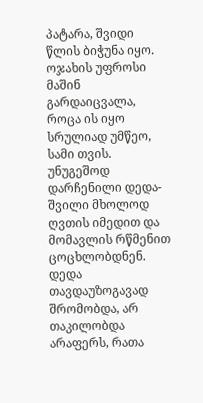პატარა, შვიდი წლის ბიჭუნა იყო. ოჯახის უფროსი მაშინ გარდაიცვალა, როცა ის იყო სრულიად უმწეო, სამი თვის. უნუგეშოდ დარჩენილი დედა-შვილი მხოლოდ ღვთის იმედით და მომავლის რწმენით ცოცხლობდნენ. დედა თავდაუზოგავად შრომობდა, არ თაკილობდა არაფერს, რათა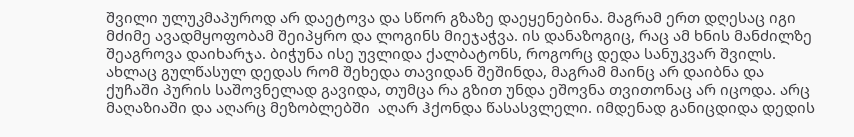შვილი ულუკმაპუროდ არ დაეტოვა და სწორ გზაზე დაეყენებინა. მაგრამ ერთ დღესაც იგი მძიმე ავადმყოფობამ შეიპყრო და ლოგინს მიეჯაჭვა. ის დანაზოგიც, რაც ამ ხნის მანძილზე შეაგროვა დაიხარჯა. ბიჭუნა ისე უვლიდა ქალბატონს, როგორც დედა სანუკვარ შვილს. ახლაც გულწასულ დედას რომ შეხედა თავიდან შეშინდა, მაგრამ მაინც არ დაიბნა და ქუჩაში პურის საშოვნელად გავიდა, თუმცა რა გზით უნდა ეშოვნა თვითონაც არ იცოდა. არც მაღაზიაში და აღარც მეზობლებში  აღარ ჰქონდა წასასვლელი. იმდენად განიცდიდა დედის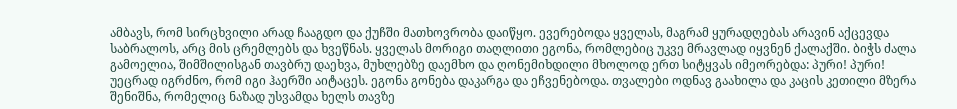ამბავს, რომ სირცხვილი არად ჩააგდო და ქუჩში მათხოვრობა დაიწყო. ევერებოდა ყველას, მაგრამ ყურადღებას არავინ აქცევდა საბრალოს, არც მის ცრემლებს და ხვეწნას. ყველას მორიგი თაღლითი ეგონა, რომლებიც უკვე მრავლად იყვნენ ქალაქში. ბიჭს ძალა გამოელია, შიმშილისგან თავბრუ დაეხვა, მუხლებზე დაემხო და ღონემიხდილი მხოლოდ ერთ სიტყვას იმეორებდა: პური! პური! უეცრად იგრძნო, რომ იგი ჰაერში აიტაცეს. ეგონა გონება დაკარგა და ეჩვენებოდა. თვალები ოდნავ გაახილა და კაცის კეთილი მზერა შენიშნა, რომელიც ნაზად უსვამდა ხელს თავზე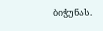ბიჭუნას.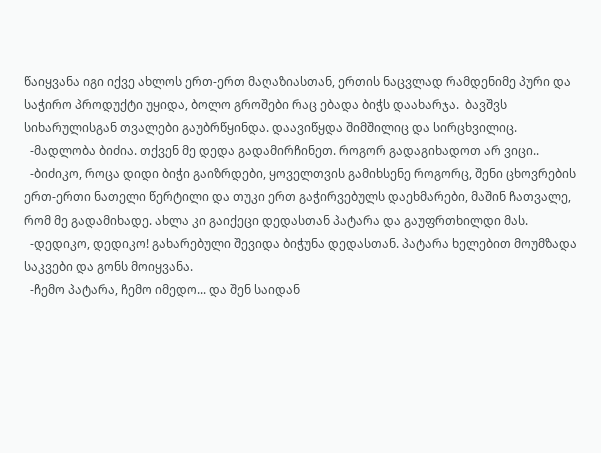წაიყვანა იგი იქვე ახლოს ერთ-ერთ მაღაზიასთან, ერთის ნაცვლად რამდენიმე პური და საჭირო პროდუქტი უყიდა, ბოლო გროშები რაც ებადა ბიჭს დაახარჯა.  ბავშვს სიხარულისგან თვალები გაუბრწყინდა. დაავიწყდა შიმშილიც და სირცხვილიც.
  -მადლობა ბიძია. თქვენ მე დედა გადამირჩინეთ. როგორ გადაგიხადოთ არ ვიცი..
  -ბიძიკო, როცა დიდი ბიჭი გაიზრდები, ყოველთვის გამიხსენე როგორც, შენი ცხოვრების ერთ-ერთი ნათელი წერტილი და თუკი ერთ გაჭირვებულს დაეხმარები, მაშინ ჩათვალე, რომ მე გადამიხადე. ახლა კი გაიქეცი დედასთან პატარა და გაუფრთხილდი მას.
  -დედიკო, დედიკო! გახარებული შევიდა ბიჭუნა დედასთან. პატარა ხელებით მოუმზადა საკვები და გონს მოიყვანა.
  -ჩემო პატარა, ჩემო იმედო... და შენ საიდან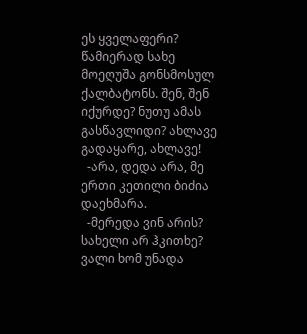ეს ყველაფერი? წამიერად სახე მოეღუშა გონსმოსულ ქალბატონს. შენ, შენ იქურდე? ნუთუ ამას გასწავლიდი? ახლავე გადაყარე, ახლავე!
  -არა, დედა არა, მე ერთი კეთილი ბიძია დაეხმარა.
  -მერედა ვინ არის? სახელი არ ჰკითხე? ვალი ხომ უნადა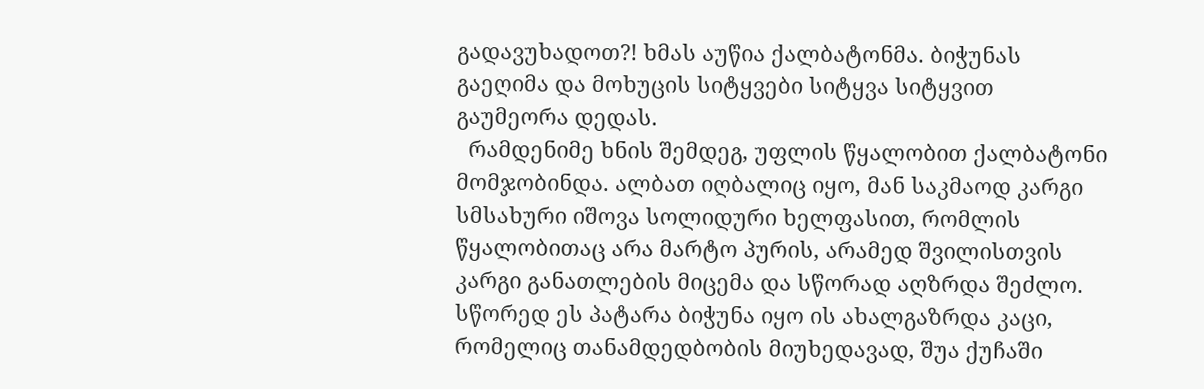გადავუხადოთ?! ხმას აუწია ქალბატონმა. ბიჭუნას გაეღიმა და მოხუცის სიტყვები სიტყვა სიტყვით გაუმეორა დედას.
  რამდენიმე ხნის შემდეგ, უფლის წყალობით ქალბატონი მომჯობინდა. ალბათ იღბალიც იყო, მან საკმაოდ კარგი სმსახური იშოვა სოლიდური ხელფასით, რომლის წყალობითაც არა მარტო პურის, არამედ შვილისთვის კარგი განათლების მიცემა და სწორად აღზრდა შეძლო.
სწორედ ეს პატარა ბიჭუნა იყო ის ახალგაზრდა კაცი, რომელიც თანამდედბობის მიუხედავად, შუა ქუჩაში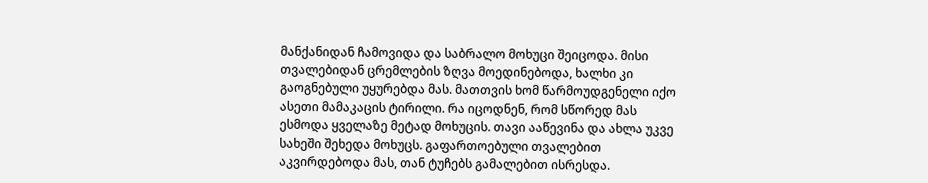მანქანიდან ჩამოვიდა და საბრალო მოხუცი შეიცოდა. მისი თვალებიდან ცრემლების ზღვა მოედინებოდა, ხალხი კი გაოგნებული უყურებდა მას. მათთვის ხომ წარმოუდგენელი იქო ასეთი მამაკაცის ტირილი. რა იცოდნენ, რომ სწორედ მას ესმოდა ყველაზე მეტად მოხუცის. თავი ააწევინა და ახლა უკვე სახეში შეხედა მოხუცს. გაფართოებული თვალებით აკვირდებოდა მას, თან ტუჩებს გამალებით ისრესდა.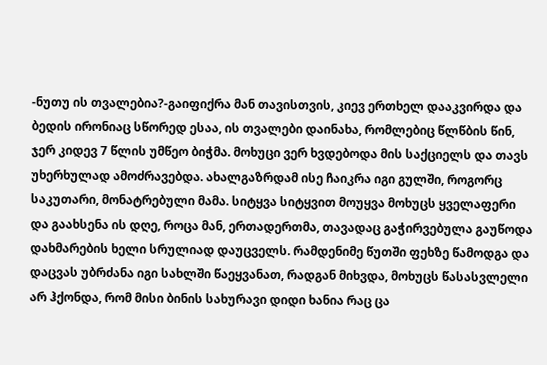-ნუთუ ის თვალებია?-გაიფიქრა მან თავისთვის, კიევ ერთხელ დააკვირდა და ბედის ირონიაც სწორედ ესაა, ის თვალები დაინახა, რომლებიც წლწბის წინ, ჯერ კიდევ 7 წლის უმწეო ბიჭმა. მოხუცი ვერ ხვდებოდა მის საქციელს და თავს უხერხულად ამოძრავებდა. ახალგაზრდამ ისე ჩაიკრა იგი გულში, როგორც საკუთარი, მონატრებული მამა. სიტყვა სიტყვით მოუყვა მოხუცს ყველაფერი და გაახსენა ის დღე, როცა მან, ერთადერთმა, თავადაც გაჭირვებულა გაუწოდა დახმარების ხელი სრულიად დაუცველს. რამდენიმე წუთში ფეხზე წამოდგა და დაცვას უბრძანა იგი სახლში წაეყვანათ, რადგან მიხვდა, მოხუცს წასასვლელი არ ჰქონდა, რომ მისი ბინის სახურავი დიდი ხანია რაც ცა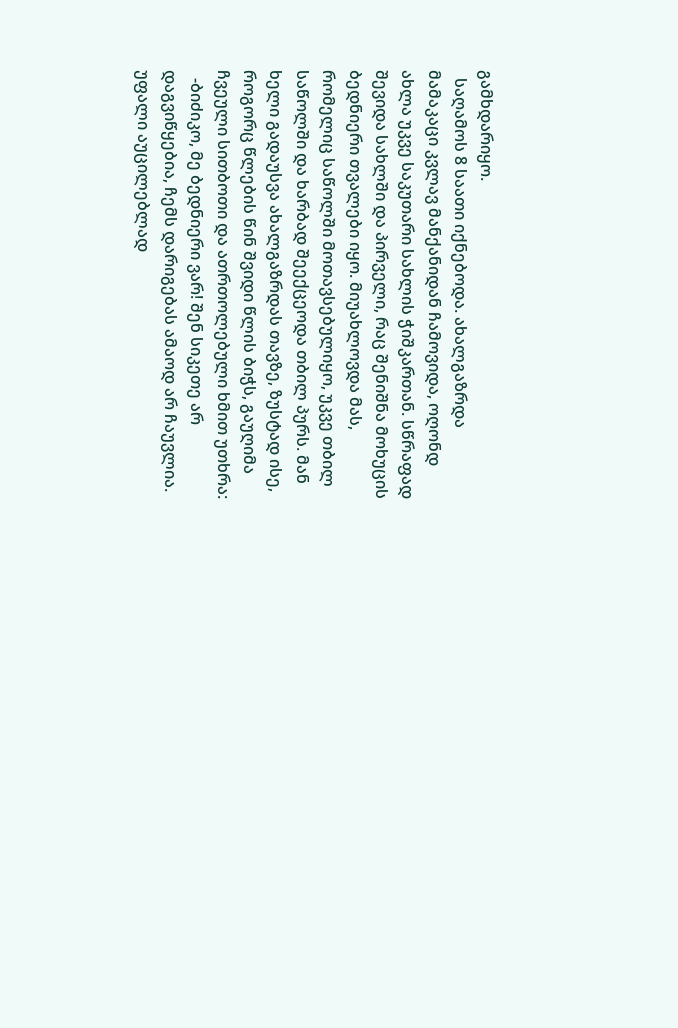გამხდარიყო.
  საღამოს 8 საათი იქნებოდა. ახალგაზრდა მამაკაცი კვლავ მანქანიდან ჩამოვიდა, ოღონდ ახლა უკვე საკუთარი სახლის ჭიშკართან. სწრაფად შევიდა სახლში და პირველი, რაც შენიშნა მოხუცის ბედნიერი თვალები იყო. მიუახლოვდა მას, რომელიც საწოლში მოთავსებულიყო, უკვე თბილ საწოლში და ხარბად შეექცეოდა თბილ პურს. მან ხელი გადაუსვა ახალგაზრდას თავზე, ზუსტად ისე, როგორც წლების წინ შვიდი წლის ბიჭს, გაუღიმა ჩვეული სითბოთი და ათრთოლებული ხმით უთხრა:
  -ბიძიკო, მე ბედნიერი ვარ! შენ სიკეთე არ დაგვიწყებია, ჩემს დარიგებას ამაოდ არ ჩაუვლია. უფალი აუცილებლად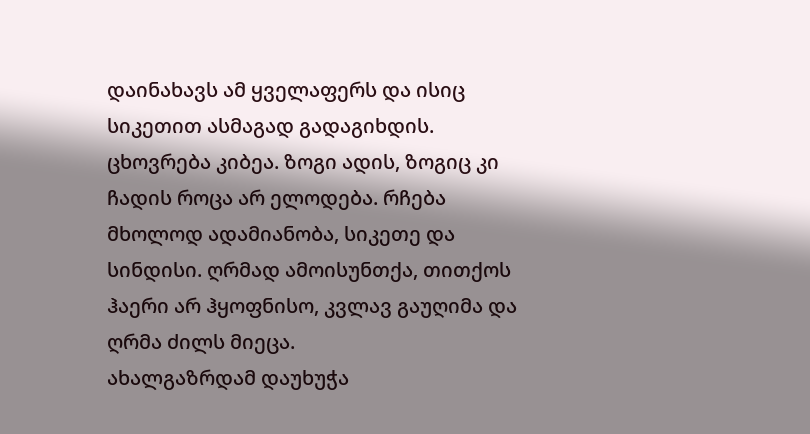დაინახავს ამ ყველაფერს და ისიც სიკეთით ასმაგად გადაგიხდის. ცხოვრება კიბეა. ზოგი ადის, ზოგიც კი ჩადის როცა არ ელოდება. რჩება მხოლოდ ადამიანობა, სიკეთე და სინდისი. ღრმად ამოისუნთქა, თითქოს ჰაერი არ ჰყოფნისო, კვლავ გაუღიმა და ღრმა ძილს მიეცა.
ახალგაზრდამ დაუხუჭა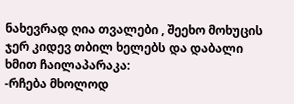ნახევრად ღია თვალები , შეეხო მოხუცის ჯერ კიდევ თბილ ხელებს და დაბალი ხმით ჩაილაპარაკა:
-რჩება მხოლოდ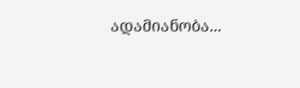ადამიანობა...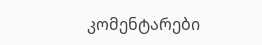კომენტარები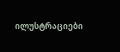ილუსტრაციები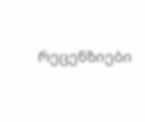რეცენზიები